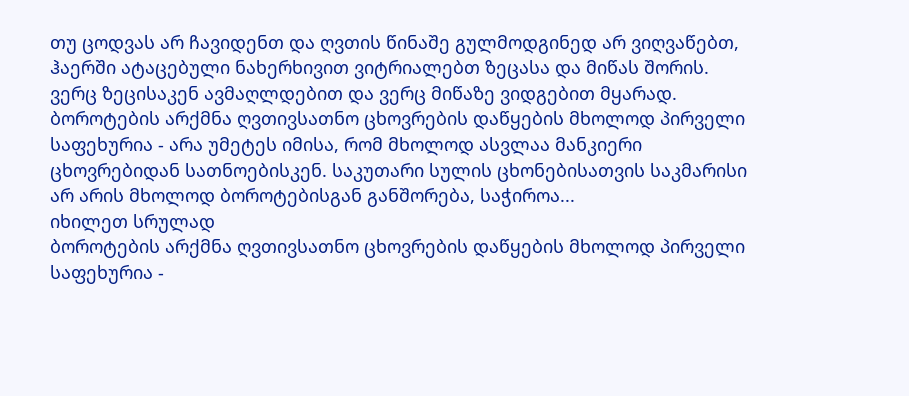თუ ცოდვას არ ჩავიდენთ და ღვთის წინაშე გულმოდგინედ არ ვიღვაწებთ, ჰაერში ატაცებული ნახერხივით ვიტრიალებთ ზეცასა და მიწას შორის. ვერც ზეცისაკენ ავმაღლდებით და ვერც მიწაზე ვიდგებით მყარად.
ბოროტების არქმნა ღვთივსათნო ცხოვრების დაწყების მხოლოდ პირველი საფეხურია - არა უმეტეს იმისა, რომ მხოლოდ ასვლაა მანკიერი ცხოვრებიდან სათნოებისკენ. საკუთარი სულის ცხონებისათვის საკმარისი არ არის მხოლოდ ბოროტებისგან განშორება, საჭიროა...
იხილეთ სრულად
ბოროტების არქმნა ღვთივსათნო ცხოვრების დაწყების მხოლოდ პირველი საფეხურია -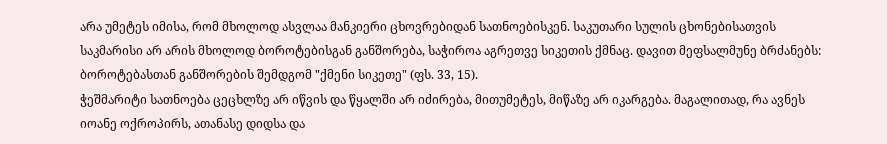არა უმეტეს იმისა, რომ მხოლოდ ასვლაა მანკიერი ცხოვრებიდან სათნოებისკენ. საკუთარი სულის ცხონებისათვის საკმარისი არ არის მხოლოდ ბოროტებისგან განშორება, საჭიროა აგრეთვე სიკეთის ქმნაც. დავით მეფსალმუნე ბრძანებს: ბოროტებასთან განშორების შემდგომ "ქმენი სიკეთე" (ფს. 33, 15).
ჭეშმარიტი სათნოება ცეცხლზე არ იწვის და წყალში არ იძირება, მითუმეტეს, მიწაზე არ იკარგება. მაგალითად, რა ავნეს იოანე ოქროპირს, ათანასე დიდსა და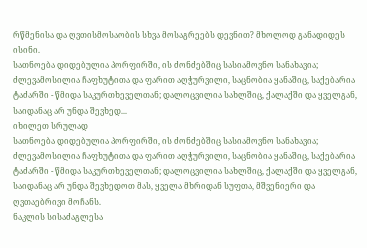რწმენისა და ღვთისმოსაობის სხვა მოსაგრეებს დევნით? მხოლოდ განადიდეს ისინი.
სათნოება დიდებულია პორფირში, ის ძონძებშიც სასიამოვნო სანახავია; ძლევამოსილია ჩაფხუტითა და ფარით აღჭურვილი, საცნობია ყანაშიც, საქებარია ტაძარში - წმიდა საკურთხეველთან; დალოცვილია სახლშიც, ქალაქში და ყველგან, საიდანაც არ უნდა შევხედ...
იხილეთ სრულად
სათნოება დიდებულია პორფირში, ის ძონძებშიც სასიამოვნო სანახავია; ძლევამოსილია ჩაფხუტითა და ფარით აღჭურვილი, საცნობია ყანაშიც, საქებარია ტაძარში - წმიდა საკურთხეველთან; დალოცვილია სახლშიც, ქალაქში და ყველგან, საიდანაც არ უნდა შევხედოთ მას, ყველა მხრიდან სუფთა, მშვენიერი და ღვთაებრივი მოჩანს.
ნაკლის სისაძაგლესა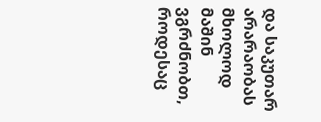და საკუთარ არარაობას მხოლოდ მაშინ ვგრძნობთ, როდესაც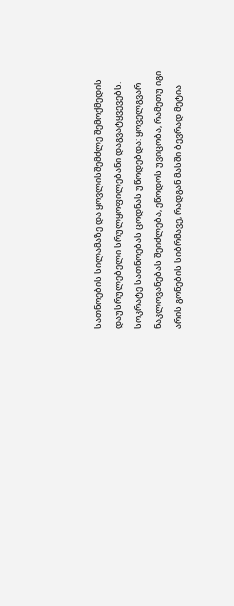სათნოების სილამაზე და ყოვლისშემძლე შემოქმედის დაუსრულებელი სრულყოფილებანი დაგვატყვევებს.
სოკრატე სათნოებას ცოდნას უწოდებდა: ყოველგვარ ნაკლოვანებას შეიძლება, ეწოდოს უვიცობა, რამეთუ იგი არის გონების სიბრმავე, რადგან მასში ბევრად მეტია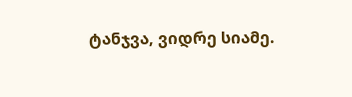ტანჯვა, ვიდრე სიამე.